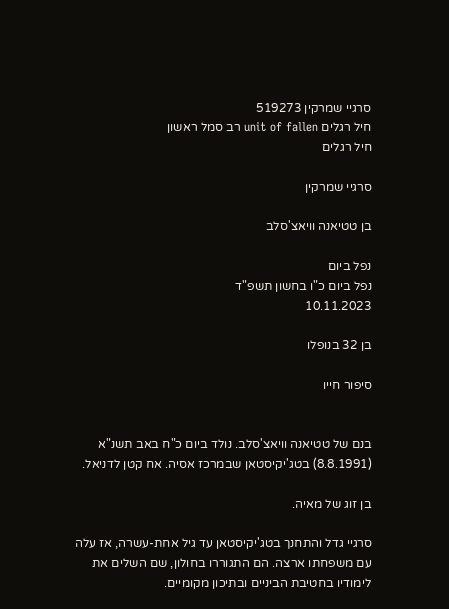סרגיי שמרקין 519273
חיל רגלים unit of fallen רב סמל ראשון
חיל רגלים

סרגיי שמרקין

בן טטיאנה וויאצ'סלב

נפל ביום
נפל ביום כ"ו בחשון תשפ"ד
10.11.2023

בן 32 בנופלו

סיפור חייו


בנם של טטיאנה וויאצ'סלב. נולד ביום כ"ח באב תשנ"א (8.8.1991) בטג'יקיסטאן שבמרכז אסיה. אח קטן לדניאל.

בן זוג של מאיה.

סרגיי גדל והתחנך בטג'יקיסטאן עד גיל אחת-עשרה, אז עלה עם משפחתו ארצה. הם התגוררו בחולון, שם השלים את לימודיו בחטיבת הביניים ובתיכון מקומיים.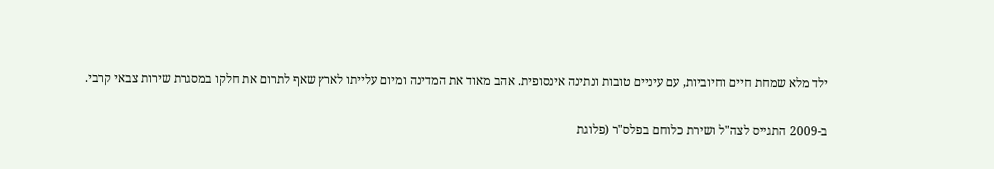ילד מלא שמחת חיים וחיוביות, עם עיניים טובות ונתינה אינסופית. אהב מאוד את המדינה ומיום עלייתו לארץ שאף לתרום את חלקו במסגרת שירות צבאי קרבי.

ב-2009 התגייס לצה"ל ושירת כלוחם בפלס"ר (פלוגת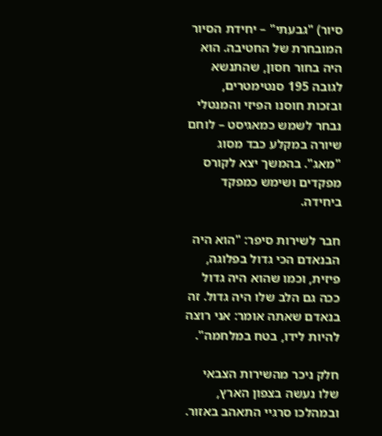סיור) "גבעתי" – יחידת הסיור המובחרת של החטיבה. הוא היה בחור חסון, שהתנשא לגובה 195 סנטימטרים, ובזכות חוסנו הפיזי והמנטלי נבחר לשמש כמאגיסט – לוחם שיורה במקלע כבד מסוג "מאג". בהמשך יצא לקורס מפקדים ושימש כמפקד ביחידה.

חבר לשירות סיפר: "הוא היה הבנאדם הכי גדול בפלוגה, פיזית, וכמו שהוא היה גדול ככה גם הלב שלו היה גדול. זה בנאדם שאתה אומר: אני רוצה להיות לידו, בטח במלחמה".

חלק ניכר מהשירות הצבאי שלו נעשה בצפון הארץ, ובמהלכו סרגיי התאהב באזור.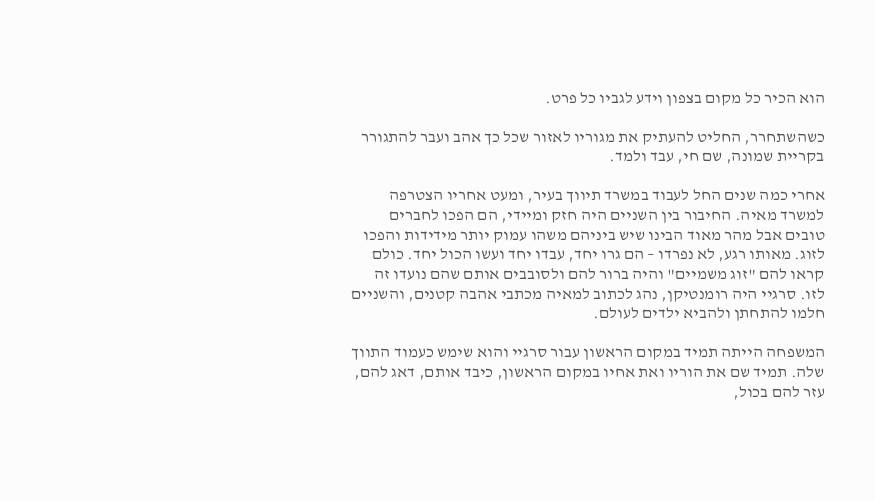הוא הכיר כל מקום בצפון וידע לגביו כל פרט.

כשהשתחרר, החליט להעתיק את מגוריו לאזור שכל כך אהב ועבר להתגורר בקריית שמונה, שם חי, עבד ולמד.

אחרי כמה שנים החל לעבוד במשרד תיווך בעיר, ומעט אחריו הצטרפה למשרד מאיה. החיבור בין השניים היה חזק ומיידי, הם הפכו לחברים טובים אבל מהר מאוד הבינו שיש ביניהם משהו עמוק יותר מידידות והפכו לזוג. מאותו רגע, לא נפרדו – הם גרו יחד, עבדו יחד ועשו הכול יחד. כולם קראו להם "זוג משמיים" והיה ברור להם ולסובבים אותם שהם נועדו זה לזו. סרגיי היה רומנטיקן, נהג לכתוב למאיה מכתבי אהבה קטנים, והשניים חלמו להתחתן ולהביא ילדים לעולם.

המשפחה הייתה תמיד במקום הראשון עבור סרגיי והוא שימש כעמוד התווך שלה. תמיד שם את הוריו ואת אחיו במקום הראשון, כיבד אותם, דאג להם, עזר להם בכול,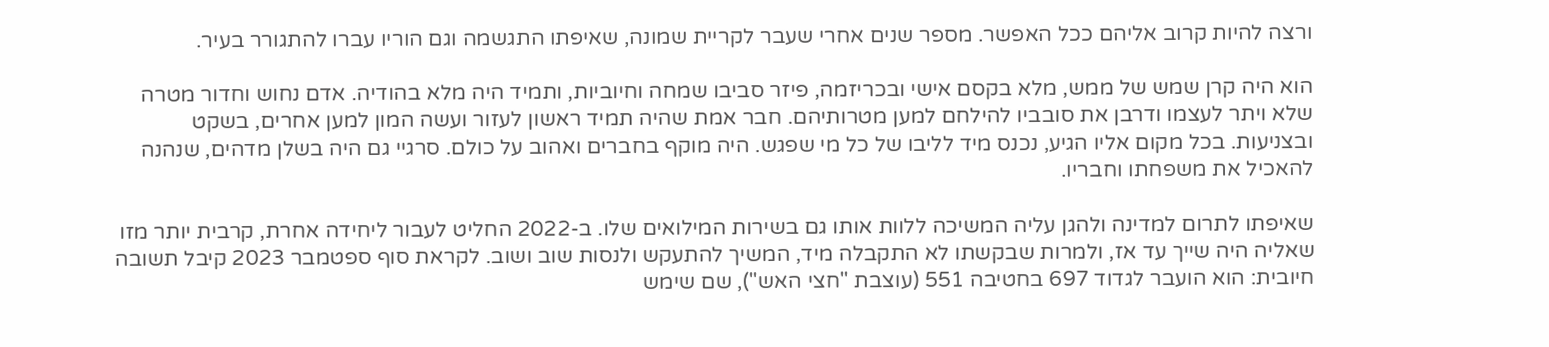ורצה להיות קרוב אליהם ככל האפשר. מספר שנים אחרי שעבר לקריית שמונה, שאיפתו התגשמה וגם הוריו עברו להתגורר בעיר.

הוא היה קרן שמש של ממש, מלא בקסם אישי ובכריזמה, פיזר סביבו שמחה וחיוביות, ותמיד היה מלא בהודיה. אדם נחוש וחדור מטרה שלא ויתר לעצמו ודרבן את סובביו להילחם למען מטרותיהם. חבר אמת שהיה תמיד ראשון לעזור ועשה המון למען אחרים, בשקט ובצניעות. בכל מקום אליו הגיע, נכנס מיד לליבו של כל מי שפגש. היה מוקף בחברים ואהוב על כולם. סרגיי גם היה בשלן מדהים, שנהנה להאכיל את משפחתו וחבריו.

שאיפתו לתרום למדינה ולהגן עליה המשיכה ללוות אותו גם בשירות המילואים שלו. ב-2022 החליט לעבור ליחידה אחרת, קרבית יותר מזו שאליה היה שייך עד אז, ולמרות שבקשתו לא התקבלה מיד, המשיך להתעקש ולנסות שוב ושוב. לקראת סוף ספטמבר 2023 קיבל תשובה חיובית: הוא הועבר לגדוד 697 בחטיבה 551 (עוצבת "חצי האש"), שם שימש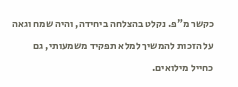כקשר מ"פ. נקלט בהצלחה ביחידה, והיה שמח וגאה על הזכות להמשיך למלא תפקיד משמעותי, גם כחייל מילואים.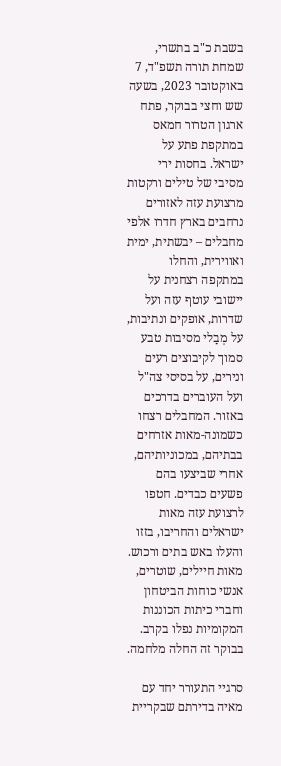בשבת כ"ב בתשרי, שמחת תורה תשפ"ד, 7 באוקטובר 2023, בשעה שש וחצי בבוקר, פתח ארגון הטרור חמאס במתקפת פתע על ישראל. בחסות ירי מסיבי של טילים ורקטות מרצועת עזה לאזורים נרחבים בארץ חדרו אלפי מחבלים – יבשתית, ימית ואווירית, והחלו במתקפה רצחנית על יישובי עוטף עזה ועל שדרות, אופקים ונתיבות, על מְבַלי מסיבות טבע סמוך לקיבוצים רעים ונירים, על בסיסי צה"ל ועל העוברים בדרכים באזור. המחבלים רצחו כשמונה-מאות אזרחים בבתיהם, במכוניותיהם, אחרי שביצעו בהם פשעים כבדים. חטפו לרצועת עזה מאות ישראלים והחריבו, בזזו והעלו באש בתים ורכוש. מאות חיילים, שוטרים, אנשי כוחות הביטחון וחברי כיתות הכוננות המקומיות נפלו בקרב. בבוקר זה החלה מלחמה.

סרגיי התעורר יחד עם מאיה בדירתם שבקריית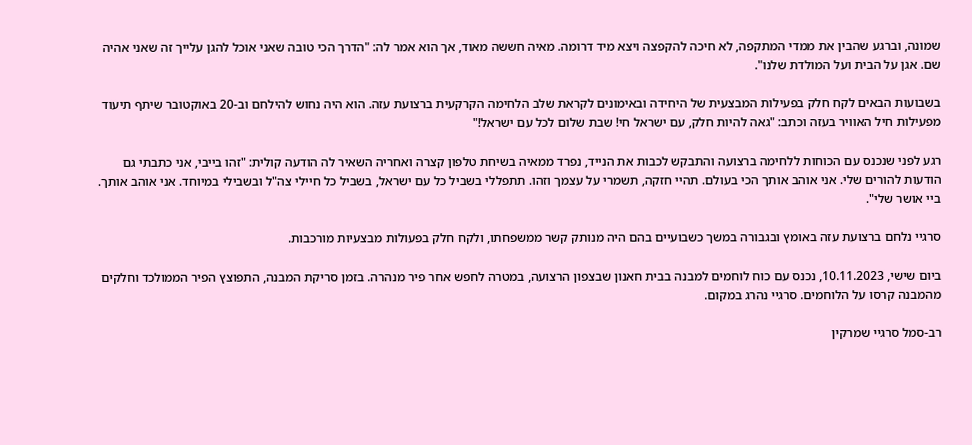שמונה, וברגע שהבין את ממדי המתקפה, לא חיכה להקפצה ויצא מיד דרומה. מאיה חששה מאוד, אך הוא אמר לה: "הדרך הכי טובה שאני אוכל להגן עלייך זה שאני אהיה שם. אגן על הבית ועל המולדת שלנו".

בשבועות הבאים לקח חלק בפעילות המבצעית של היחידה ובאימונים לקראת שלב הלחימה הקרקעית ברצועת עזה. הוא היה נחוש להילחם וב-20 באוקטובר שיתף תיעוד מפעילות חיל האוויר בעזה וכתב: "גאה להיות חלק, עם ישראל חי! שבת שלום לכל עם ישראל!"

רגע לפני שנכנס עם הכוחות ללחימה ברצועה והתבקש לכבות את הנייד, נפרד ממאיה בשיחת טלפון קצרה ואחריה השאיר לה הודעה קולית: "זהו בייבי, אני כתבתי גם הודעות להורים שלי. אני אוהב אותך הכי בעולם. תהיי חזקה, תשמרי על עצמך וזהו. תתפללי בשביל כל עם ישראל, בשביל כל חיילי צה"ל ובשבילי במיוחד. אני אוהב אותך. ביי אושר שלי".

סרגיי נלחם ברצועת עזה באומץ ובגבורה במשך כשבועיים בהם היה מנותק קשר ממשפחתו, ולקח חלק בפעולות מבצעיות מורכבות.

ביום שישי, 10.11.2023, נכנס עם כוח לוחמים למבנה בבית חאנון שבצפון הרצועה, במטרה לחפש אחר פיר מנהרה. בזמן סריקת המבנה, התפוצץ הפיר הממולכד וחלקים מהמבנה קרסו על הלוחמים. סרגיי נהרג במקום.

רב-סמל סרגיי שמרקין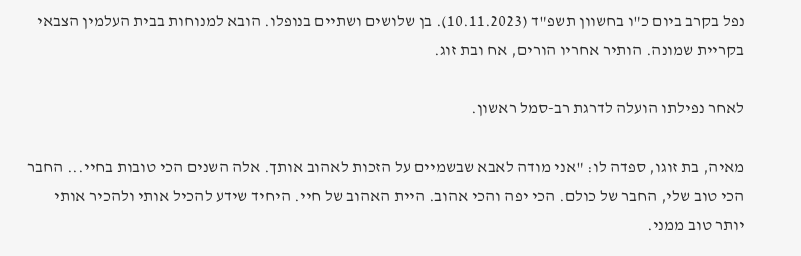נפל בקרב ביום כ"ו בחשוון תשפ"ד (10.11.2023). בן שלושים ושתיים בנופלו. הובא למנוחות בבית העלמין הצבאי בקריית שמונה. הותיר אחריו הורים, אח ובת זוג.

לאחר נפילתו הועלה לדרגת רב-סמל ראשון.

מאיה, בת זוגו, ספדה לו: "אני מודה לאבא שבשמיים על הזכות לאהוב אותך. אלה השנים הכי טובות בחיי... החבר הכי טוב שלי, החבר של כולם. הכי יפה והכי אהוב. היית האהוב של חיי. היחיד שידע להכיל אותי ולהכיר אותי יותר טוב ממני.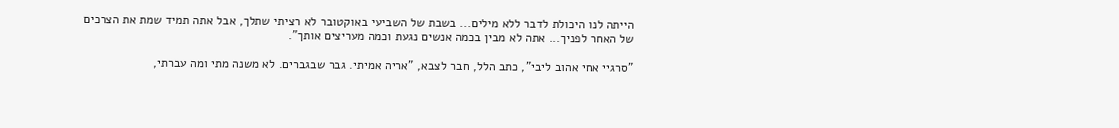הייתה לנו היכולת לדבר ללא מילים... בשבת של השביעי באוקטובר לא רציתי שתלך, אבל אתה תמיד שמת את הצרכים של האחר לפניך... אתה לא מבין בכמה אנשים נגעת וכמה מעריצים אותך".

"סרגיי אחי אהוב ליבי", כתב הלל, חבר לצבא, "אריה אמיתי. גבר שבגברים. לא משנה מתי ומה עברתי,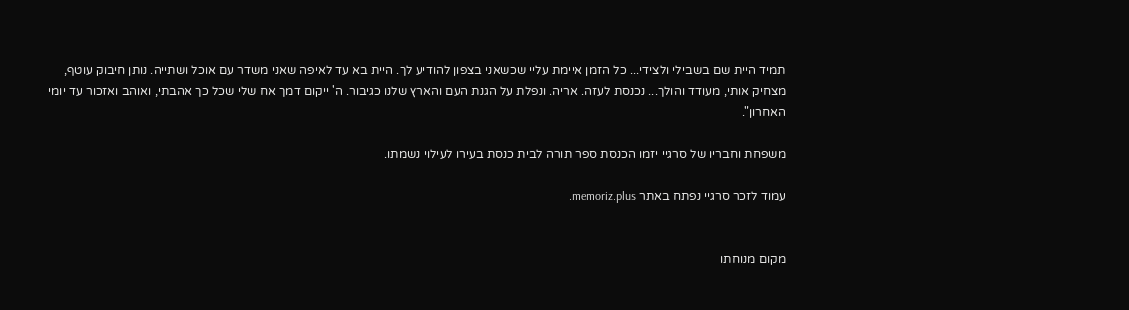תמיד היית שם בשבילי ולצידי... כל הזמן איימת עליי שכשאני בצפון להודיע לך. היית בא עד לאיפה שאני משדר עם אוכל ושתייה. נותן חיבוק עוטף, מצחיק אותי, מעודד והולך... נכנסת לעזה. אריה. ונפלת על הגנת העם והארץ שלנו כגיבור. ה' ייקום דמך אח שלי שכל כך אהבתי, ואוהב ואזכור עד יומי האחרון".

משפחת וחבריו של סרגיי יזמו הכנסת ספר תורה לבית כנסת בעירו לעילוי נשמתו.

עמוד לזכר סרגיי נפתח באתר memoriz.plus.


מקום מנוחתו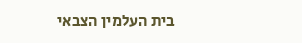בית העלמין הצבאי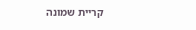קריית שמונה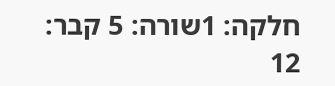חלקה: 1שורה: 5 קבר: 12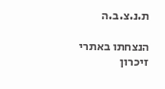ת.נ.צ.ב.ה

הנצחתו באתרי זיכרון